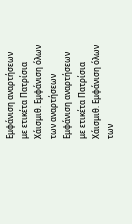Εμφάνιση αναρτήσεων με ετικέτα Πατρίσια Χάισμιθ. Εμφάνιση όλων των αναρτήσεων
Εμφάνιση αναρτήσεων με ετικέτα Πατρίσια Χάισμιθ. Εμφάνιση όλων των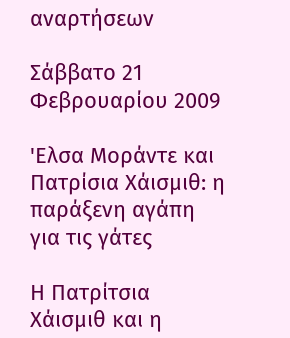αναρτήσεων

Σάββατο 21 Φεβρουαρίου 2009

'Ελσα Μοράντε και Πατρίσια Χάισμιθ: η παράξενη αγάπη για τις γάτες

Η Πατρίτσια Χάισμιθ και η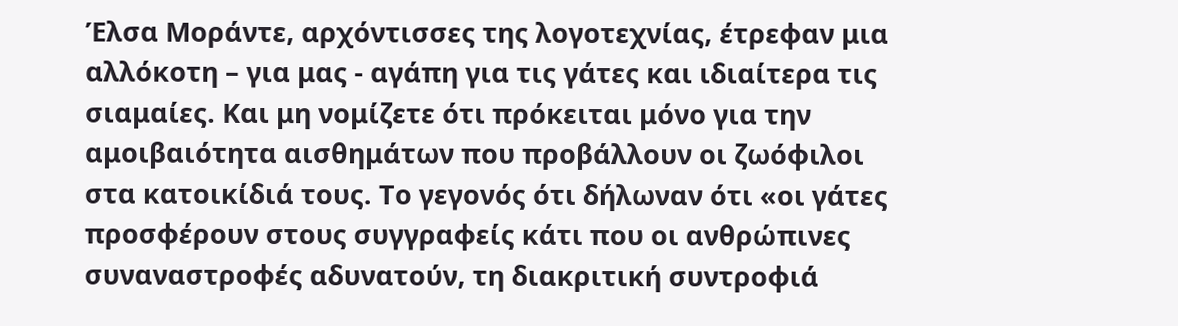Έλσα Μοράντε, αρχόντισσες της λογοτεχνίας, έτρεφαν μια αλλόκοτη – για μας - αγάπη για τις γάτες και ιδιαίτερα τις σιαμαίες. Και μη νομίζετε ότι πρόκειται μόνο για την αμοιβαιότητα αισθημάτων που προβάλλουν οι ζωόφιλοι στα κατοικίδιά τους. Το γεγονός ότι δήλωναν ότι «οι γάτες προσφέρουν στους συγγραφείς κάτι που οι ανθρώπινες συναναστροφές αδυνατούν, τη διακριτική συντροφιά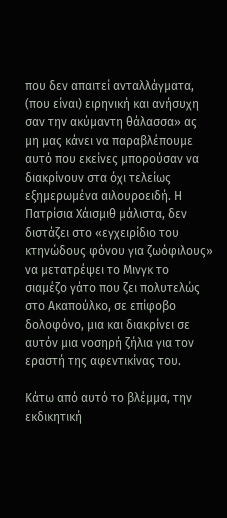που δεν απαιτεί ανταλλάγματα, (που είναι) ειρηνική και ανήσυχη σαν την ακύμαντη θάλασσα» ας μη μας κάνει να παραβλέπουμε αυτό που εκείνες μπορούσαν να διακρίνουν στα όχι τελείως εξημερωμένα αιλουροειδή. Η Πατρίσια Χάισμιθ μάλιστα, δεν διστάζει στο «εγχειρίδιο του κτηνώδους φόνου για ζωόφιλους» να μετατρέψει το Μινγκ το σιαμέζο γάτο που ζει πολυτελώς στο Ακαπούλκο, σε επίφοβο δολοφόνο, μια και διακρίνει σε αυτόν μια νοσηρή ζήλια για τον εραστή της αφεντικίνας του.

Κάτω από αυτό το βλέμμα, την εκδικητική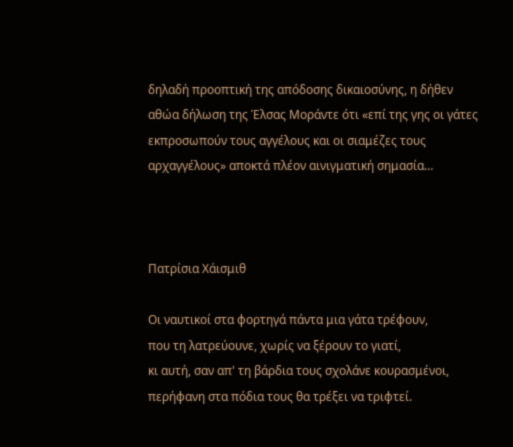δηλαδή προοπτική της απόδοσης δικαιοσύνης, η δήθεν αθώα δήλωση της Έλσας Μοράντε ότι «επί της γης οι γάτες εκπροσωπούν τους αγγέλους και οι σιαμέζες τους αρχαγγέλους» αποκτά πλέον αινιγματική σημασία…



Πατρίσια Χάισμιθ

Oι ναυτικοί στα φορτηγά πάντα μια γάτα τρέφουν,
που τη λατρεύουνε, χωρίς να ξέρουν το γιατί,
κι αυτή, σαν απ' τη βάρδια τους σχολάνε κουρασμένοι,
περήφανη στα πόδια τους θα τρέξει να τριφτεί.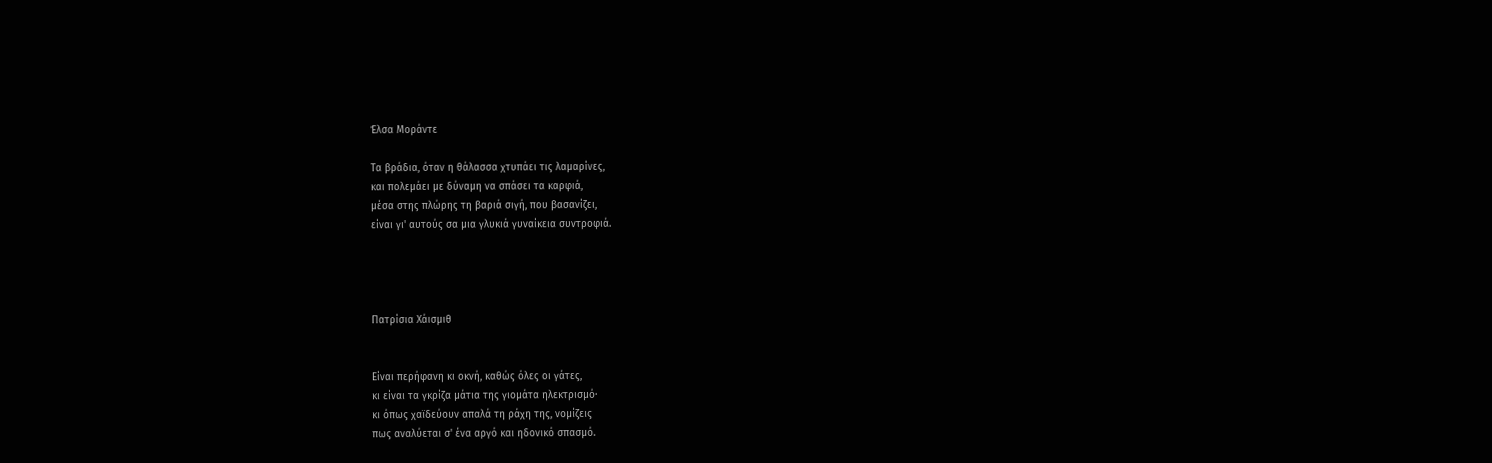Έλσα Μοράντε

Tα βράδια, όταν η θάλασσα χτυπάει τις λαμαρίνες,
και πολεμάει με δύναμη να σπάσει τα καρφιά,
μέσα στης πλώρης τη βαριά σιγή, που βασανίζει,
είναι γι' αυτούς σα μια γλυκιά γυναίκεια συντροφιά.




Πατρίσια Χάισμιθ


Eίναι περήφανη κι οκνή, καθώς όλες οι γάτες,
κι είναι τα γκρίζα μάτια της γιομάτα ηλεκτρισμό·
κι όπως χαϊδεύουν απαλά τη ράχη της, νομίζεις
πως αναλύεται σ' ένα αργό και ηδονικό σπασμό.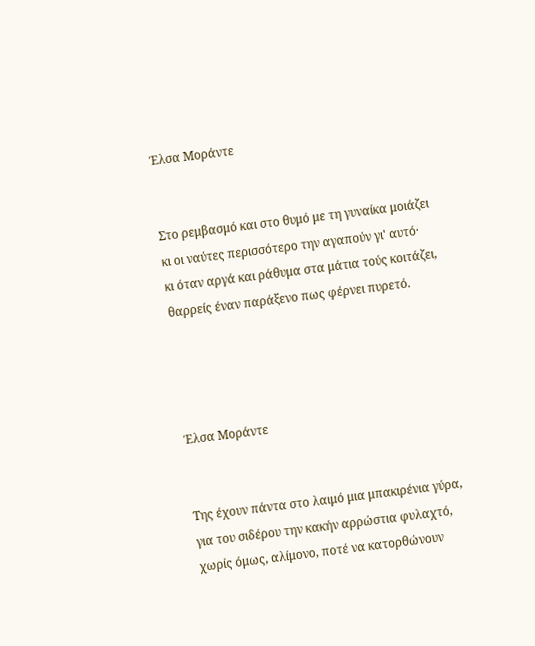Έλσα Μοράντε


Στο ρεμβασμό και στο θυμό με τη γυναίκα μοιάζει
κι οι ναύτες περισσότερο την αγαπούν γι' αυτό·
κι όταν αργά και ράθυμα στα μάτια τούς κοιτάζει,
θαρρείς έναν παράξενο πως φέρνει πυρετό.




Έλσα Μοράντε


Tης έχουν πάντα στο λαιμό μια μπακιρένια γύρα,
για του σιδέρου την κακήν αρρώστια φυλαχτό,
χωρίς όμως, αλίμονο, ποτέ να κατορθώνουν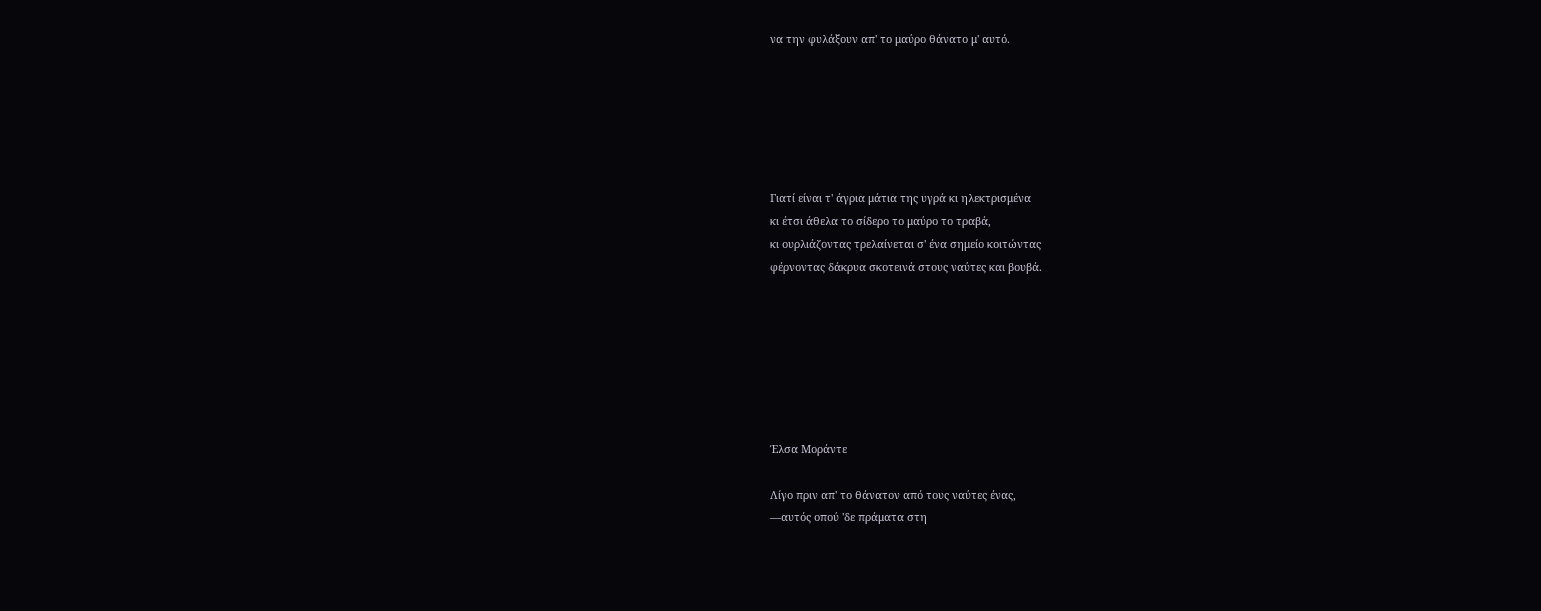να την φυλάξουν απ' το μαύρο θάνατο μ' αυτό.






Γιατί είναι τ' άγρια μάτια της υγρά κι ηλεκτρισμένα
κι έτσι άθελα το σίδερο το μαύρο το τραβά,
κι ουρλιάζοντας τρελαίνεται σ' ένα σημείο κοιτώντας
φέρνοντας δάκρυα σκοτεινά στους ναύτες και βουβά.







Έλσα Μοράντε

Λίγο πριν απ' το θάνατον από τους ναύτες ένας,
―αυτός οπού 'δε πράματα στη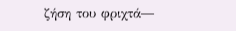ζήση του φριχτά―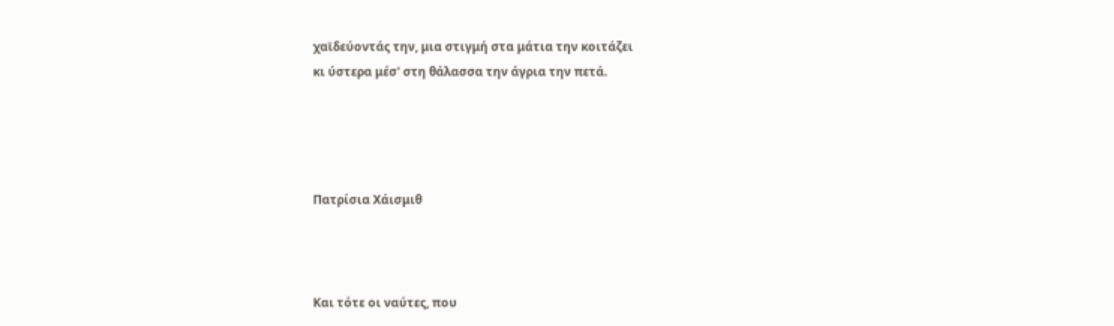χαϊδεύοντάς την, μια στιγμή στα μάτια την κοιτάζει
κι ύστερα μέσ' στη θάλασσα την άγρια την πετά.




Πατρίσια Χάισμιθ



Kαι τότε οι ναύτες, που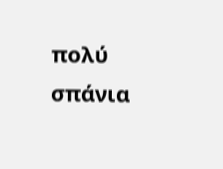πολύ σπάνια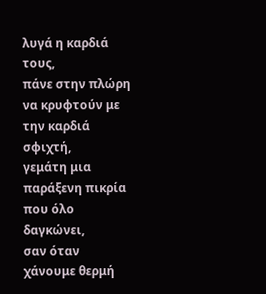λυγά η καρδιά τους,
πάνε στην πλώρη να κρυφτούν με την καρδιά σφιχτή,
γεμάτη μια παράξενη πικρία που όλο δαγκώνει,
σαν όταν χάνουμε θερμή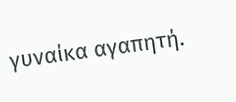γυναίκα αγαπητή.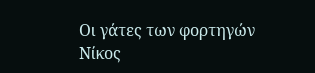Οι γάτες των φορτηγών
Νίκος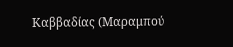Καββαδίας (Μαραμπού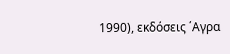1990), εκδόσεις ΄Αγρα